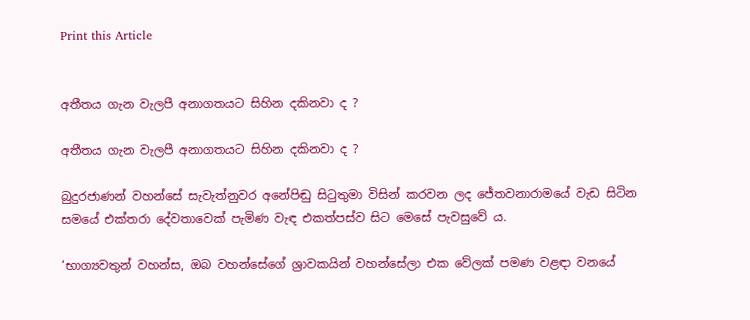Print this Article


අතීතය ගැන වැලපී අනාගතයට සිහින දකිනවා ද ?

අතීතය ගැන වැලපී අනාගතයට සිහින දකිනවා ද ?

බුදුරජාණන් වහන්සේ සැවැත්නුවර අනේපිඬු සිටුතුමා විසින් කරවන ලද ජේතවනාරාමයේ වැඩ සිටින සමයේ එක්තරා දේවතාවෙක් පැමිණ වැඳ එකත්පස්ව සිට මෙසේ පැවසුවේ ය.

‘භාග්‍යවතුන් වහන්ස, ඔබ වහන්සේගේ ශ්‍රාවකයින් වහන්සේලා එක වේලක් පමණ වළඳා වනයේ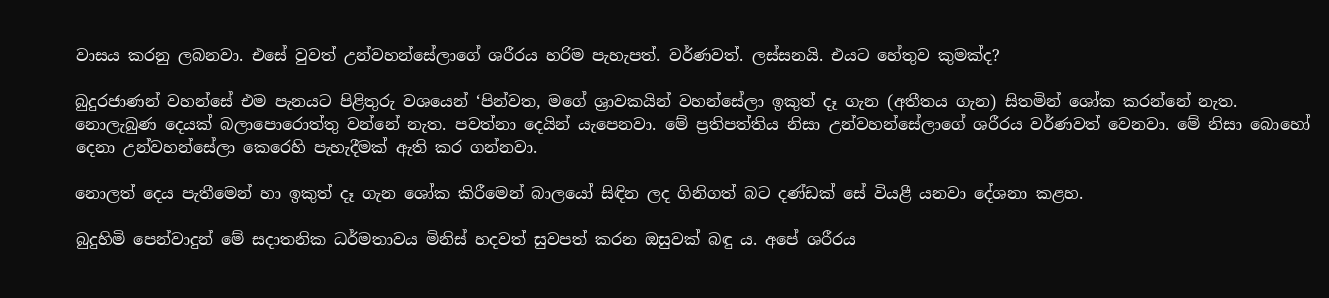වාසය කරනු ලබනවා. එසේ වුවත් උන්වහන්සේලාගේ ශරීරය හරිම පැහැපත්. වර්ණවත්. ලස්සනයි. එයට හේතුව කුමක්ද?

බුදුරජාණන් වහන්සේ එම පැනයට පිළිතුරු වශයෙන් ‘පින්වත, මගේ ශ්‍රාවකයින් වහන්සේලා ඉකුත් දෑ ගැන (අතීතය ගැන) සිතමින් ශෝක කරන්නේ නැත. නොලැබුණ දෙයක් බලාපොරොත්තු වන්නේ නැත. පවත්නා දෙයින් යැපෙනවා. මේ ප්‍රතිපත්තිය නිසා උන්වහන්සේලාගේ ශරීරය වර්ණවත් වෙනවා. මේ නිසා බොහෝ දෙනා උන්වහන්සේලා කෙරෙහි පැහැදීමක් ඇති කර ගන්නවා.

නොලත් දෙය පැතීමෙන් හා ඉකුත් දෑ ගැන ශෝක කිරීමෙන් බාලයෝ සිඳින ලද ගිනිගත් බට දණ්ඩක් සේ වියළී යනවා දේශනා කළහ.

බුදුහිමි පෙන්වාදුන් මේ සදාතනික ධර්මතාවය මිනිස් හදවත් සුවපත් කරන ඔසුවක් බඳු ය. අපේ ශරීරය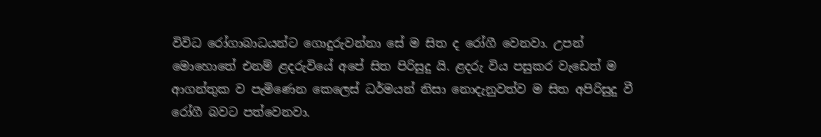විවිධ රෝගාබාධයන්ට ගොදුරුවන්නා සේ ම සිත ද රෝගී වෙනවා. උපන් මොහොතේ එනම් ළදරුවියේ අපේ සිත පිරිසුදු යි. ළදරු විය පසුකර වැඩෙත් ම ආගන්තුක ව පැමිණෙන කෙලෙස් ධර්මයන් නිසා නොදැනුවත්ව ම සිත අපිරිසුදු වී රෝගී බවට පත්වෙනවා.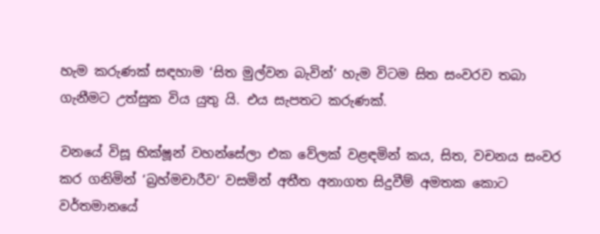හැම කරුණක් සඳහාම ‘සිත මුල්වන බැවින්’ හැම විටම සිත සංවරව තබා ගැනීමට උත්සුක විය යුතු යි. එය සැපතට කරුණක්.

වනයේ විසූ භික්ෂූන් වහන්සේලා එක වේලක් වළඳමින් කය, සිත, වචනය සංවර කර ගනිමින් ‘බ්‍රහ්මචාරීව‘ වසමින් අතීත අනාගත සිදුවීම් අමතක කොට වර්තමානයේ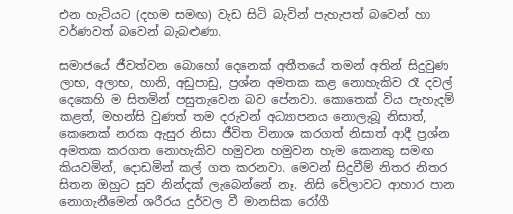එන හැටියට (දහම සමඟ) වැඩ සිටි බැවින් පැහැපත් බවෙන් හා වර්ණවත් බවෙන් බැබළුණා.

සමාජයේ ජීවත්වන බොහෝ දෙනෙක් අතීතයේ තමන් අතින් සිදුවුණ ලාභ, අලාභ, හානි, අඩුපාඩු, ප්‍රශ්න අමතක කළ නොහැකිව රෑ දවල් දෙකෙහි ම සිතමින් පසුතැවෙන බව පේනවා. කොතෙක් විය පැහැදම් කළත්, මහන්සි වුණත් තම දරුවන් අධ්‍යාපනය නොලැබූ නිසාත්, කෙනෙක් නරක ඇසුර නිසා ජීවිත විනාශ කරගත් නිසාත් ආදී ප්‍රශ්න අමතක කරගත නොහැකිව හමුවන හමුවන හැම කෙනකු සමඟ කියවමින්, දොඩමින් කල් ගත කරනවා. මෙවන් සිදුවීම් නිතර නිතර සිතන ඔහුට සුව නින්දක් ලැබෙන්නේ නෑ. නිසි වේලාවට ආහාර පාන නොගැනීමෙන් ශරීරය දුර්වල වී මානසික රෝගී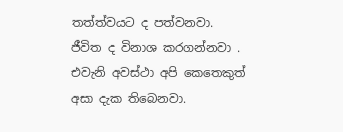තත්ත්වයට ද පත්වනවා. ජීවිත ද විනාශ කරගන්නවා . එවැනි අවස්ථා අපි කෙතෙකුත් අසා දැක තිබෙනවා.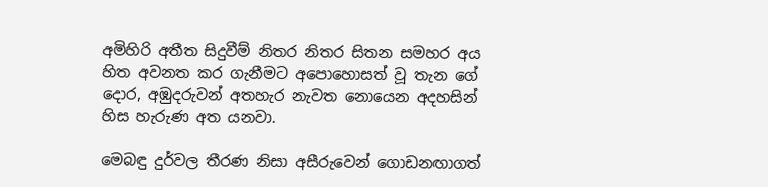අමිහිරි අතීත සිදුවීම් නිතර නිතර සිතන සමහර අය හිත අවනත කර ගැනීමට අපොහොසත් වූ තැන ගේ දොර, අඹුදරුවන් අතහැර නැවත නොයෙන අදහසින් හිස හැරුණ අත යනවා.

මෙබඳු දුර්වල තීරණ නිසා අසීරුවෙන් ගොඩනඟාගත්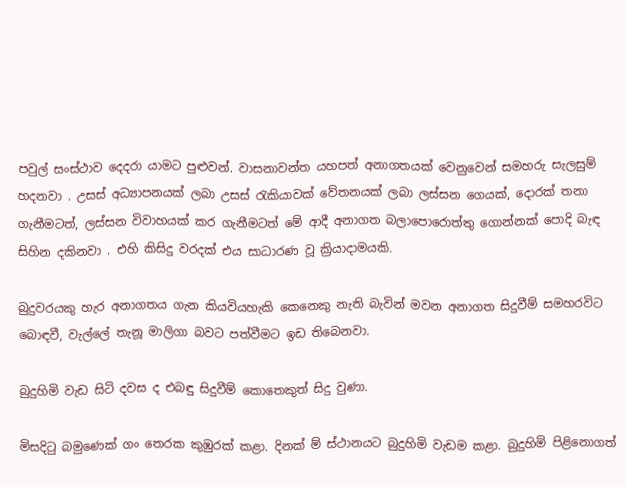පවුල් සංස්ථාව දෙදරා යාමට පුළුවන්. වාසනාවන්ත යහපත් අනාගතයක් වෙනුවෙන් සමහරු සැලසුම් හදනවා . උසස් අධ්‍යාපනයක් ලබා උසස් රැකියාවක් වේතනයක් ලබා ලස්සන ගෙයක්, දොරක් තනා ගැනීමටත්, ලස්සන විවාහයක් කර ගැනීමටත් මේ ආදී අනාගත බලාපොරොත්තු ගොන්නක් පොදි බැඳ සිහින දකිනවා . එහි කිසිදු වරදක් එය සාධාරණ වූ ක්‍රියාදාමයකි.

බුදුවරයකු හැර අනාගතය ගැන කියවියහැකි කෙනෙකු නැති බැවින් මවන අනාගත සිදුවීම් සමහරවිට බොඳවී, වැල්ලේ තැනූ මාලිගා බවට පත්වීමට ඉඩ තිබෙනවා.

බුදුහිමි වැඩ සිටි දවස ද එබඳු සිදුවීම් කොතෙකුත් සිදු වුණා.

මිසදිටු බමුණෙක් ගං තෙරක කුඹුරක් කළා. දිනක් ම් ස්ථානයට බුදුහිමි වැඩම කළා. බුදුහිමි පිළිනොගත්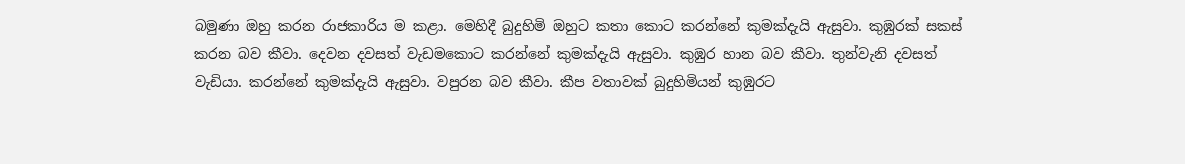බමුණා ඔහු කරන රාජකාරිය ම කළා. මෙහිදී බුදුහිමි ඔහුට කතා කොට කරන්නේ කුමක්දැයි ඇසුවා. කුඹුරක් සකස් කරන බව කීවා. දෙවන දවසත් වැඩමකොට කරන්නේ කුමක්දැයි ඇසුවා. කුඹුර හාන බව කීවා. තුන්වැනි දවසත් වැඩියා. කරන්නේ කුමක්දැයි ඇසුවා. වපුරන බව කීවා. කීප වතාවක් බුදුහිමියන් කුඹුරට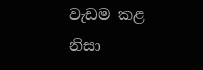වැඩම කළ නිසා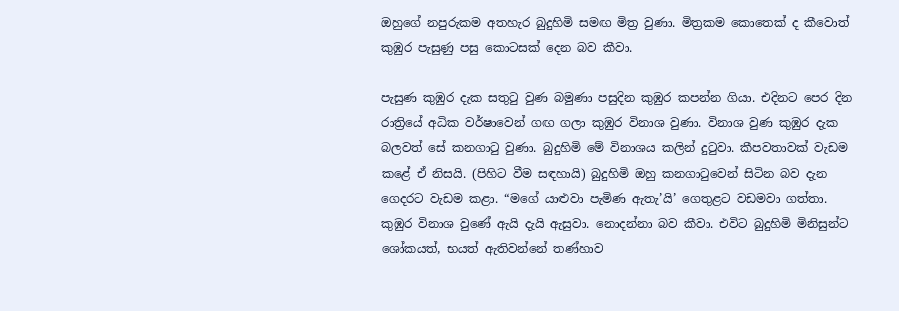ඔහුගේ නපුරුකම අතහැර බුදුහිමි සමඟ මිත්‍ර වුණා. මිත්‍රකම කොතෙක් ද කීවොත් කුඹුර පැසුණු පසු කොටසක් දෙන බව කීවා.

පැසුණ කුඹුර දැක සතුටු වුණ බමුණා පසුදින කුඹුර කපන්න ගියා. එදිනට පෙර දින රාත්‍රියේ අධික වර්ෂාවෙන් ගඟ ගලා කුඹුර විනාශ වුණා. විනාශ වුණ කුඹුර දැක බලවත් සේ කනගාටු වුණා. බුදුහිමි මේ විනාශය කලින් දුටුවා. කීපවතාවක් වැඩම කළේ ඒ නිසයි. (පිහිට වීම සඳහායි) බුදුහිමි ඔහු කනගාටුවෙන් සිටින බව දැන ගෙදරට වැඩම කළා. “මගේ යාළුවා පැමිණ ඇතැ’යි’ ගෙතුළට වඩමවා ගත්තා. කුඹුර විනාශ වුණේ ඇයි දැයි ඇසුවා. නොදන්නා බව කීවා. එවිට බුදුහිමි මිනිසුන්ට ශෝකයත්, භයත් ඇතිවන්නේ තණ්හාව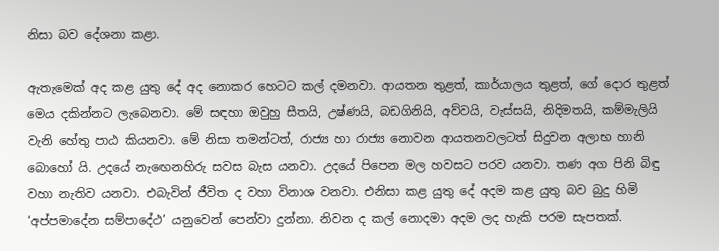නිසා බව දේශනා කළා.

ඇතැමෙක් අද කළ යුතු දේ අද නොකර හෙටට කල් දමනවා. ආයතන තුළත්, කාර්යාලය තුළත්, ගේ දොර තුළත් මෙය දකින්නට ලැබෙනවා. මේ සඳහා ඔවුහු සීතයි, උෂ්ණයි, බඩගිනියි, අව්වයි, වැස්සයි, නිදිමතයි, කම්මැලියි වැනි හේතු පාඨ කියනවා. මේ නිසා තමන්ටත්, රාජ්‍ය හා රාජ්‍ය නොවන ආයතනවලටත් සිදුවන අලාභ හානි බොහෝ යි. උදයේ නැඟෙනහිරු සවස බැස යනවා. උදයේ පිපෙන මල හවසට පරව යනවා. තණ අග පිනි බිඳු වහා නැතිව යනවා. එබැවින් ජීවිත ද වහා විනාශ වනවා. එනිසා කළ යුතු දේ අදම කළ යුතු බව බුදු හිමි ‘අප්පමාදේන සම්පාදේථ’ යනුවෙන් පෙන්වා දුන්නා. නිවන ද කල් නොදමා අදම ලද හැකි පරම සැපතක්.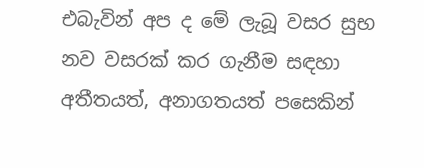එබැවින් අප ද මේ ලැබූ වසර සුභ නව වසරක් කර ගැනීම සඳහා අතීතයත්, අනාගතයත් පසෙකින්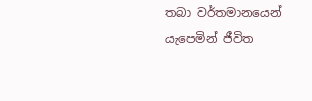තබා වර්තමානයෙන් යැපෙමින් ජීවිත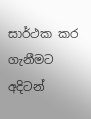සාර්ථක කර ගැනීමට අදිටන්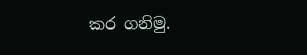කර ගනිමු.